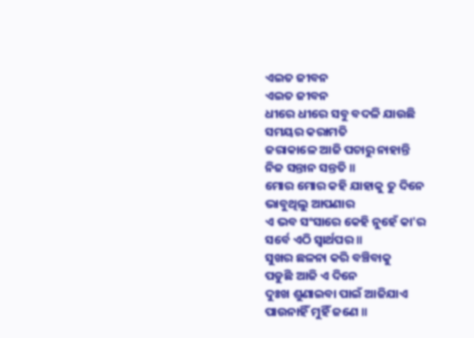ଏଇତ ଜୀବନ
ଏଇତ ଜୀବନ
ଧୀରେ ଧୀରେ ସବୁ ବଦଳି ଯାଉଛି
ସମୟର କରାମତି
ଜରାକାଳେ ଆଜି ପଚାରୁ ନାହାନ୍ତି
ନିଜ ସନ୍ତାନ ସନ୍ତତି ॥
ମୋର ମୋର କହି ଯାହାକୁ ତୁ ଦିନେ
ଭାବୁଥିଲୁ ଆପଣାର
ଏ ଭବ ସଂସାରେ କେହି ନୁହେଁ କା'ର
ସର୍ବେ ଏଠି ସ୍ୱାର୍ଥପର ॥
ସୁଖର ଛଳନା କରି ବଞ୍ଚିବାକୁ
ପଡୁଛି ଆଜି ଏ ଦିନେ
ଦୁଃଖ ଶୁଣାଇବା ପାଇଁ ଆଜିଯାଏ
ପାଉନାହିଁ ମୁହିଁ ଜଣେ ॥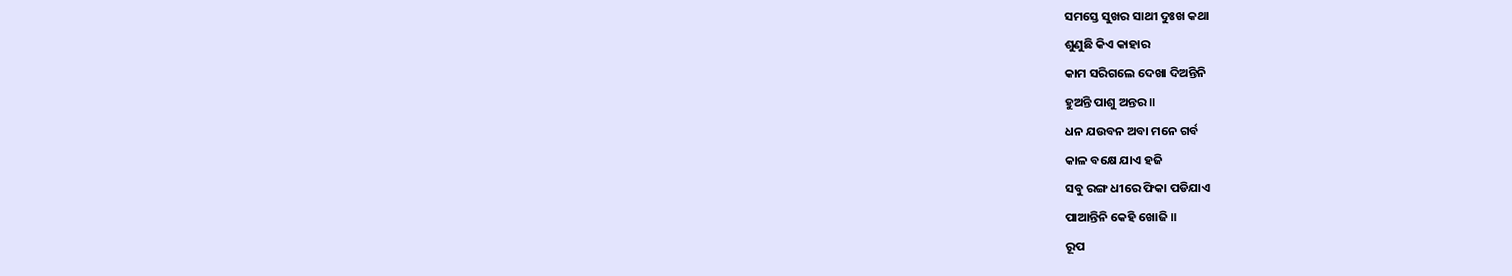ସମସ୍ତେ ସୁଖର ସାଥୀ ଦୁଃଖ କଥା
ଶୁଣୁଛି କିଏ କାହାର
କାମ ସରିଗଲେ ଦେଖା ଦିଅନ୍ତିନି
ହୁଅନ୍ତି ପାଶୁ ଅନ୍ତର ॥
ଧନ ଯଉବନ ଅବା ମନେ ଗର୍ବ
କାଳ ବକ୍ଷେ ଯାଏ ହଜି
ସବୁ ରଙ୍ଗ ଧୀରେ ଫିକା ପଡିଯାଏ
ପାଆନ୍ତିନି କେହି ଖୋଜି ॥
ରୂପ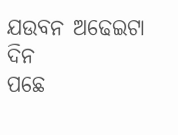ଯଉବନ ଅଢେଇଟା ଦିନ
ପଛେ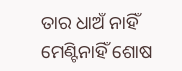ତାର ଧାଅଁ ନାହିଁ
ମେଣ୍ଟିନାହିଁ ଶୋଷ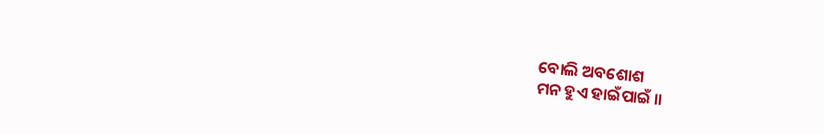ବୋଲି ଅବଶୋଶ
ମନ ହୁଏ ହାଇଁପାଇଁ ॥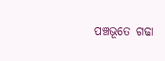ପଞ୍ଚଭୂତେ ଗଢା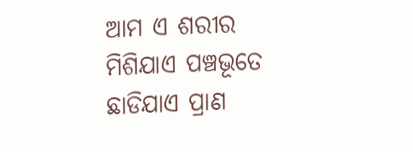ଆମ ଏ ଶରୀର
ମିଶିଯାଏ ପଞ୍ଚଭୂତେ
ଛାଡିଯାଏ ପ୍ରାଣ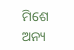ମିଶେ ଅନ୍ୟ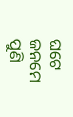ଘଟେ
ଜନମେ ପୁଣି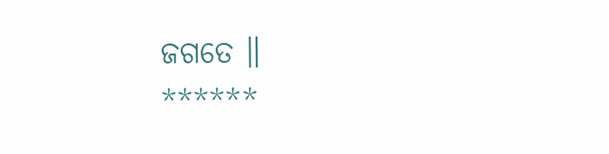ଜଗତେ ॥
******